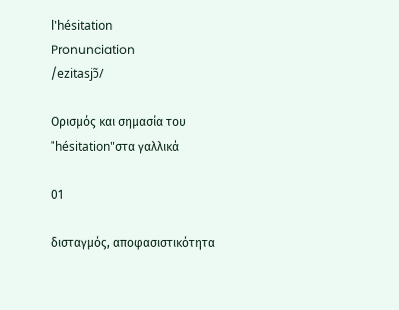l'hésitation
Pronunciation
/ezitasjɔ̃/

Ορισμός και σημασία του "hésitation"στα γαλλικά

01

δισταγμός, αποφασιστικότητα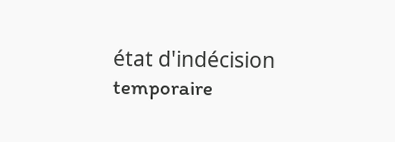état d'indécision temporaire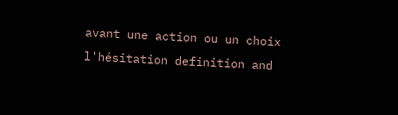avant une action ou un choix
l'hésitation definition and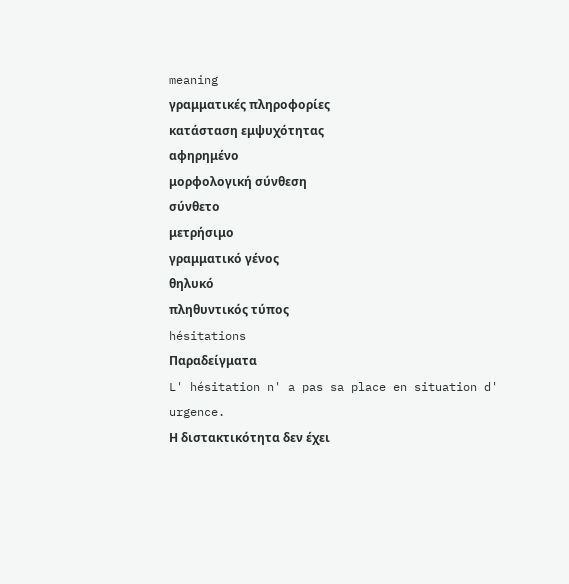meaning
γραμματικές πληροφορίες
κατάσταση εμψυχότητας
αφηρημένο
μορφολογική σύνθεση
σύνθετο
μετρήσιμο
γραμματικό γένος
θηλυκό
πληθυντικός τύπος
hésitations
Παραδείγματα
L' hésitation n' a pas sa place en situation d' urgence.
Η διστακτικότητα δεν έχει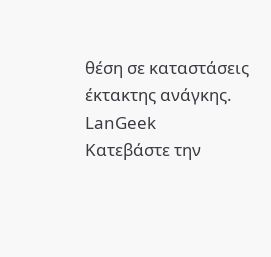θέση σε καταστάσεις έκτακτης ανάγκης.
LanGeek
Κατεβάστε την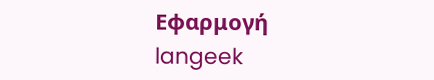Εφαρμογή
langeek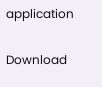application

Download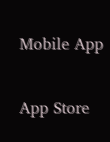Mobile App

App Store